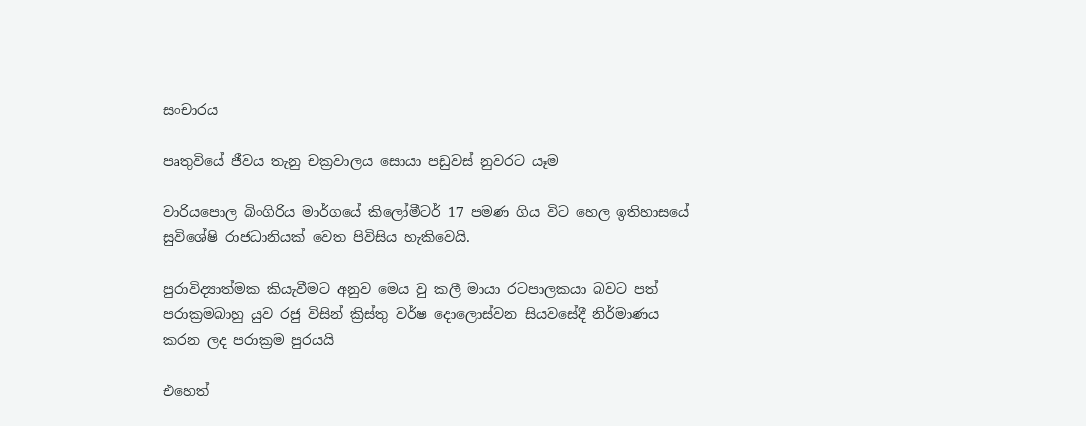සංචාරය

පෘතුවියේ ජීවය තැනු චක්‍රවාලය සොයා පඩුවස් නුවරට යෑම

වාරියපොල බිංගිරිය මාර්ගයේ කිලෝමීටර් 17 පමණ ගිය විට හෙල ඉතිහාසයේ සුවිශේෂි රාජධානියක් වෙත පිවිසිය හැකිවෙයි.

පුරාවිද්‍යාත්මක කියැවීමට අනුව මෙය වු කලී මායා රටපාලකයා බවට පත් පරාක්‍රමබාහු යුව රජු විසින් ක්‍රිස්තු වර්ෂ දොලොස්වන සියවසේදී නිර්මාණය කරන ලද පරාක්‍රම පුරයයි

එහෙත්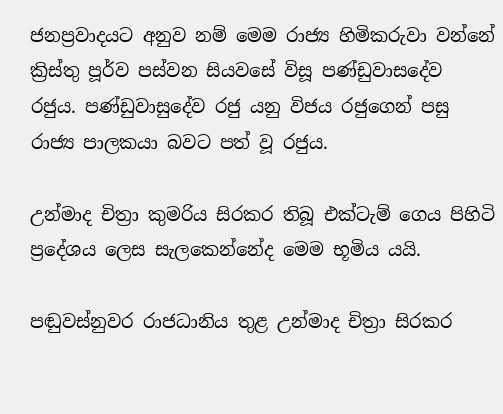ජනප්‍රවාදයට අනුව නම් මෙම රාජ්‍ය හිමිකරුවා වන්නේ ක්‍රිස්තු පූර්ව පස්වන සියවසේ විසූ පණ්ඩුවාසදේව රජුය. පණ්ඩුවාසුදේව රජු යනු විජය රජුගෙන් පසු රාජ්‍ය පාලකයා බවට පත් වූ රජුය.

උන්මාද චිත්‍රා කුමරිය සිරකර තිබූ එක්ටැම් ගෙය පිහිටි ප්‍රදේශය ලෙස සැලකෙන්නේද මෙම භූමිය යයි.

පඬුවස්නුවර රාජධානිය තුළ උන්මාද චිත්‍රා සිරකර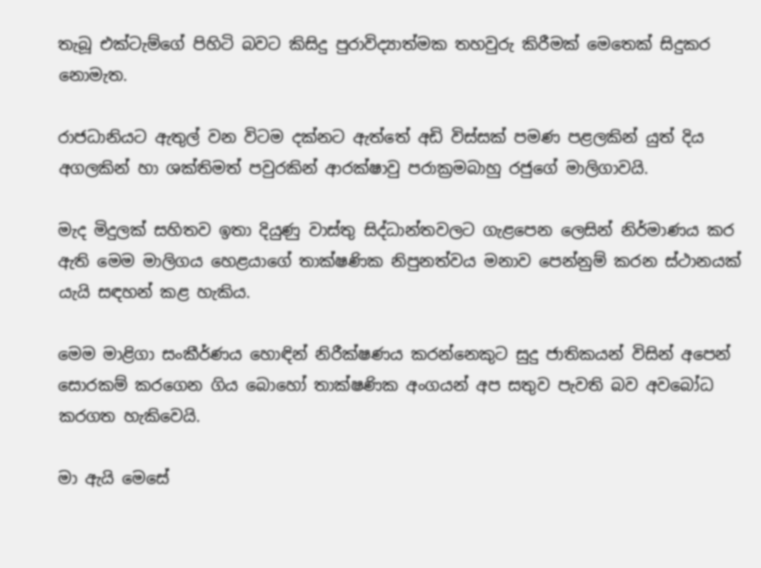තැබූ එක්ටැම්ගේ පිහිටි බවට කිසිදු පුරාවිද්‍යාත්මක තහවුරු කිරීමක් මෙතෙක් සිදුකර නොමැත.

රාජධානියට ඇතුල් වන විටම දක්නට ඇත්තේ අඩි විස්සක් පමණ පළලකින් යුත් දිය අගලකින් හා ශක්තිමත් පවුරකින් ආරක්ෂාවු පරාක්‍රමබාහු රජුගේ මාලිගාවයි.

මැද මිදුලක් සහිතව ඉතා දියුණු වාස්තු සිද්ධාන්තවලට ගැළපෙන ලෙසින් නිර්මාණය කර ඇති මෙම මාලිගය හෙළයාගේ තාක්ෂණික නිපුනත්වය මනාව පෙන්නුම් කරන ස්ථානයක් යැයි සඳහන් කළ හැකිය.

මෙම මාළිගා සංකීර්ණය හොඳින් නිරීක්ෂණය කරන්නෙකුට සුදු ජාතිකයන් විසින් අපෙන් සොරකම් කරගෙන ගිය බොහෝ තාක්ෂණික අංගයන් අප සතුව පැවති බව අවබෝධ කරගත හැකිවෙයි.

මා ඇයි මෙසේ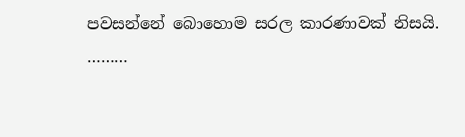පවසන්නේ බොහොම සරල කාරණාවක් නිසයි.
………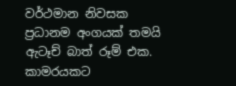වර්ථමාන නිවසක ප්‍රධානම අංගයක් තමයි ඇටෑච් බාත් රූම් එක.
කාමරයකට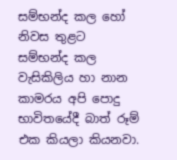සම්භන්ද කල හෝ නිවස තුළට සම්භන්ද කල වැසිකිලිය හා නාන කාමරය අපි පොදු භාවිතයේදී බාත් රූම් එක කියලා කියනවා.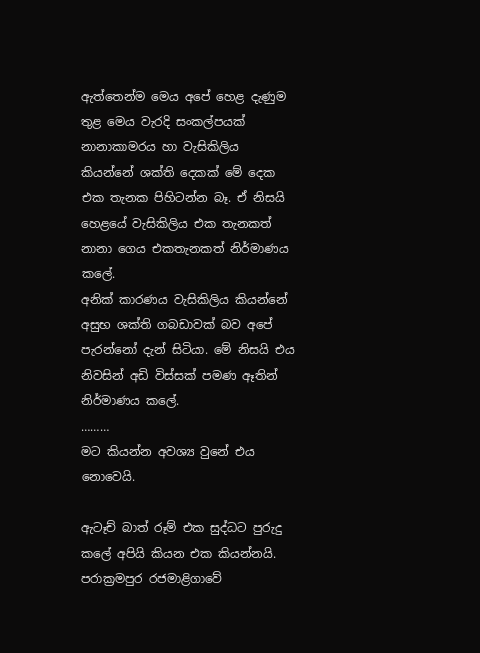ඇත්තෙන්ම මෙය අපේ හෙළ දැණුම තුළ මෙය වැරදි සංකල්පයක් නානාකාමරය හා වැසිකිලිය කියන්නේ ශක්ති දෙකක් මේ දෙක එක තැනක පිහිටන්න බෑ. ඒ නිසයි හෙළයේ වැසිකිලිය එක තැනකත් නානා ගෙය එකතැනකත් නිර්මාණය කලේ.
අනික් කාරණය වැසිකිලිය කියන්නේ අසුභ ශක්ති ගබඩාවක් බව අපේ පැරන්නෝ දැන් සිටියා. මේ නිසයි එය නිවසින් අඩි විස්සක් පමණ ඈතින් නිර්මාණය කලේ.
………
මට කියන්න අවශ්‍ය වුනේ එය නොවෙයි.

ඇටෑච් බාත් රූම් එක සුද්ධට පුරුදු කලේ අපියි කියන එක කියන්නයි. පරාක්‍රමපුර රජමාළිගාවේ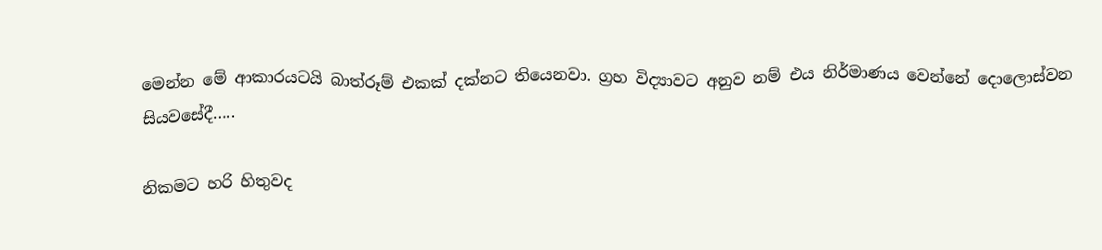මෙන්න මේ ආකාරයටයි බාත්රූම් එකක් දක්නට තියෙනවා. ග්‍රහ විද්‍යාවට අනුව නම් එය නිර්මාණය වෙන්නේ දොලොස්වන සියවසේදී…..

නිකමට හරි හිතුවද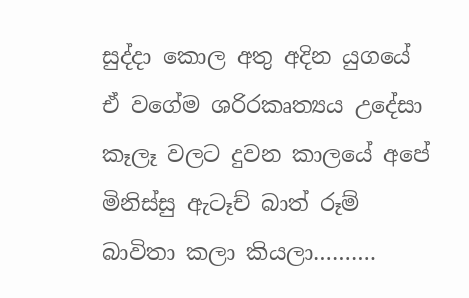සුද්දා කොල අතු අදින යුගයේ ඒ වගේම ශරිරකෘත්‍යය උදේසා කෑලෑ වලට දුවන කාලයේ අපේ මිනිස්සු ඇටෑච් බාත් රූම් බාවිතා කලා කියලා……….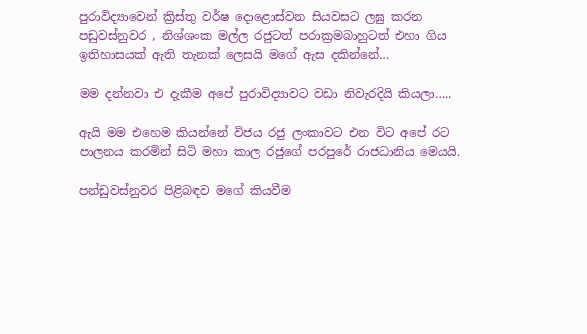පුරාවිද්‍යාවෙන් ක්‍රිස්තු වර්ෂ දොළොස්වන සියවසට ලඝු කරන පඩුවස්නුවර , නිශ්ශංක මල්ල රජුටත් පරාක්‍රමබාහුටත් එහා ගිය ඉතිහාසයක් ඇති තැනක් ලෙසයි මගේ ඇස දකින්නේ…

මම දන්නවා එ දැකීම අපේ පුරාවිද්‍යාවට වඩා නිවැරදියි කියලා…..

ඇයි මම එහෙම කියන්නේ විජය රජු ලංකාවට එන විට අපේ රට පාලනය කරමින් සිටි මහා කාල රජුගේ පරපුරේ රාජධානිය මෙයයි.

පන්ඩුවස්නුවර පිළිබඳව මගේ කියවීම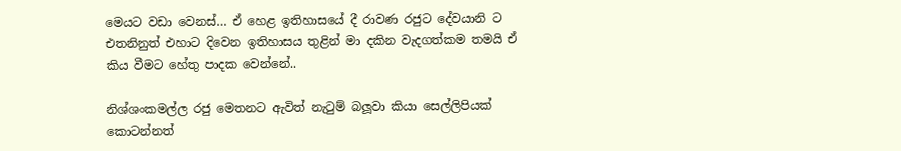මෙයට වඩා වෙනස්… ඒ හෙළ ඉතිහාසයේ දී රාවණ රජුට දේවයානි ට එතනිනුත් එහාට දිවෙන ඉතිහාසය තුළින් මා දකින වැදගත්කම තමයි ඒ කිය වීමට හේතු පාදක වෙන්නේ..

නිශ්ශංකමල්ල රජු මෙතනට ඇවිත් නැටුම් බලූවා කියා සෙල්ලිපියක් කොටන්නත්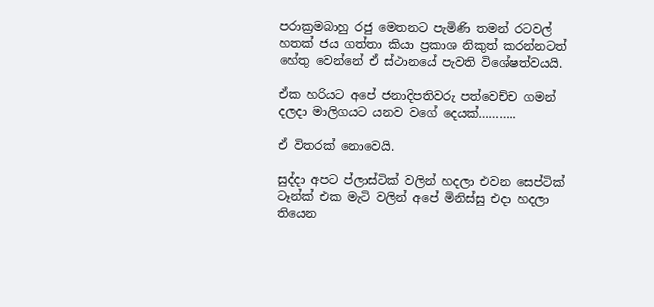පරාක්‍රමබාහු රජු මෙතනට පැමිණි තමන් රටවල් හතක් ජය ගත්තා කියා ප්‍රකාශ නිකුත් කරන්නටත් හේතු වෙන්නේ ඒ ස්ථානයේ පැවති විශේෂත්වයයි.

ඒක හරියට අපේ ජනාදිපතිවරු පත්වෙච්ච ගමන් දලදා මාලිගයට යනව වගේ දෙයක්………..

ඒ විතරක් නොවෙයි.

සුද්දා අපට ප්ලාස්ටික් වලින් හදලා එවන සෙප්ටික් ටෑන්ක් එක මැටි වලින් අපේ මිනිස්සු එදා හදලා තියෙන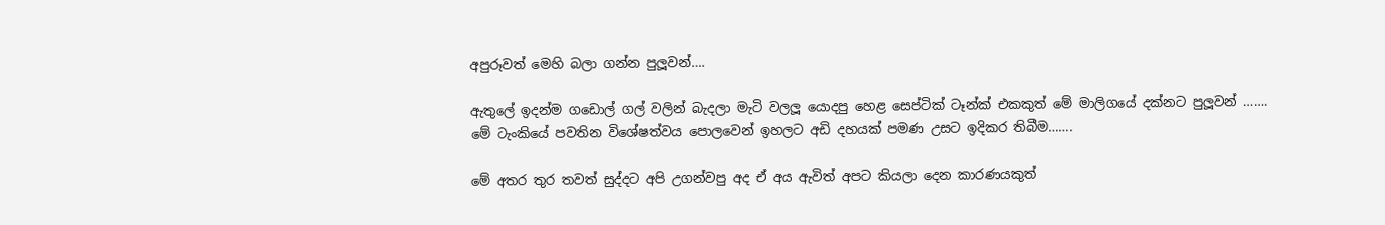අපුරූවත් මෙහි බලා ගන්න පුලූවන්….

ඇතුලේ ඉදන්ම ගඩොල් ගල් වලින් බැදලා මැටි වලලූ යොදපු හෙළ සෙප්ටික් ටෑන්ක් එකකුත් මේ මාලිගයේ දක්නට පුලූවන් …….
මේ ටැංකියේ පවතින විශේෂත්වය පොලවෙන් ඉහලට අඩි දහයක් පමණ උසට ඉදිකර තිබීම…….

මේ අතර තුර තවත් සුද්දට අපි උගන්වපු අද ඒ අය ඇවිත් අපට කියලා දෙන කාරණයකුත්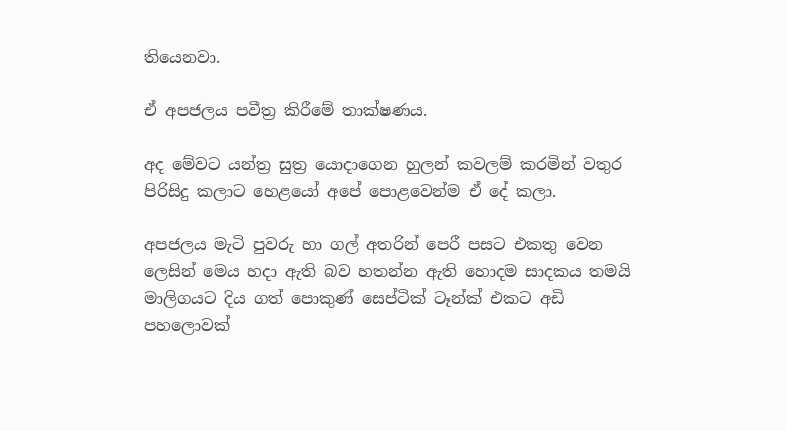තියෙනවා.

ඒ අපජලය පවීත්‍ර කිරීමේ තාක්ෂණය.

අද මේවට යන්ත්‍ර සුත්‍ර යොදාගෙන හුලන් කවලම් කරමින් වතුර පිරිසිදු කලාට හෙළයෝ අපේ පොළවෙන්ම ඒ දේ කලා.

අපජලය මැටි පුවරු හා ගල් අතරින් පෙරී පසට එකතු වෙන ලෙසින් මෙය හදා ඇති බව හතන්න ඇති හොදම සාදකය තමයි මාලිගයට දිය ගත් පොකුණ් සෙප්ටික් ටෑන්ක් එකට අඩි පහලොවක්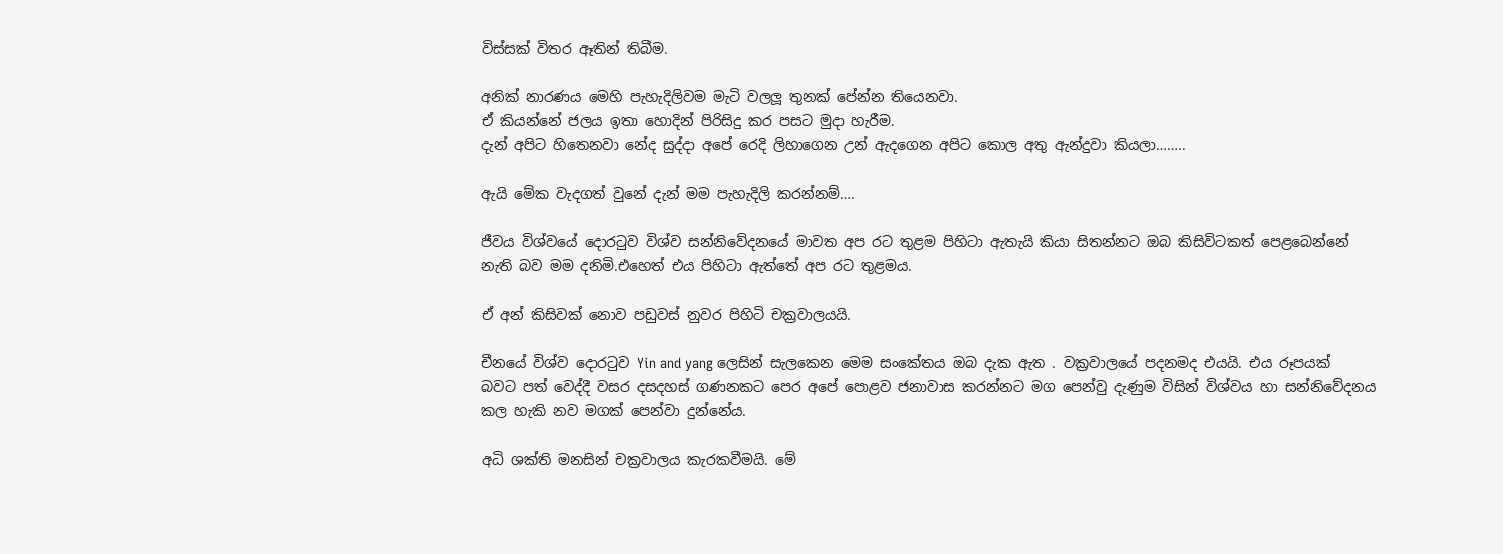විස්සක් විතර ඈතින් තිබීම.

අනික් නාරණය මෙහි පැහැදිලිවම මැටි වලලූ තුනක් පේන්න තියෙනවා.
ඒ කියන්නේ ජලය ඉතා හොදින් පිරිසිදු කර පසට මුදා හැරීම.
දැන් අපිට හිතෙනවා නේද සුද්දා අපේ රෙදි ලිහාගෙන උන් ඇදගෙන අපිට කොල අතු ඇන්දුවා කියලා……..

ඇයි මේක වැදගත් වුනේ දැන් මම පැහැදිලි කරන්නම්….

ජීවය විශ්වයේ දොරටුව විශ්ව සන්නිවේදනයේ මාවත අප රට තුළම පිහිටා ඇතැයි කියා සිතන්නට ඔබ කිසිවිටකත් පෙළබෙන්නේ නැති බව මම දනිමි.එහෙත් එය පිහිටා ඇත්තේ අප රට තුළමය.

ඒ අන් කිසිවක් නොව පඩුවස් නුවර පිහිටි චක්‍රවාලයයි.

චීනයේ විශ්ව දොරටුව Yin and yang ලෙසින් සැලකෙන මෙම සංකේතය ඔබ දැක ඇත . වක්‍රවාලයේ පදනමද එයයි. එය රූපයක් බවට පත් වෙද්දී වසර දසදහස් ගණනකට පෙර අපේ පොළව ජනාවාස කරන්නට මග පෙන්වු දැණුම විසින් විශ්වය හා සන්නිවේදනය කල හැකි නව මගක් පෙන්වා දුන්නේය.

අධි ශක්ති මනසින් චක්‍රවාලය කැරකවීමයි. මේ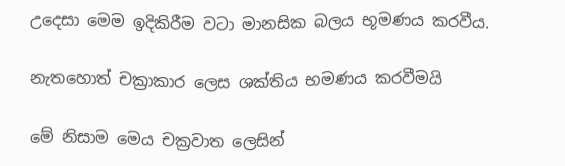උදෙසා මෙම ඉදිකිරීම වටා මානසික බලය භූමණය කරවීය.

නැතහොත් චක්‍රාකාර ලෙස ශක්තිය භමණය කරවීමයි

මේ නිසාම මෙය චක්‍රවාත ලෙසින්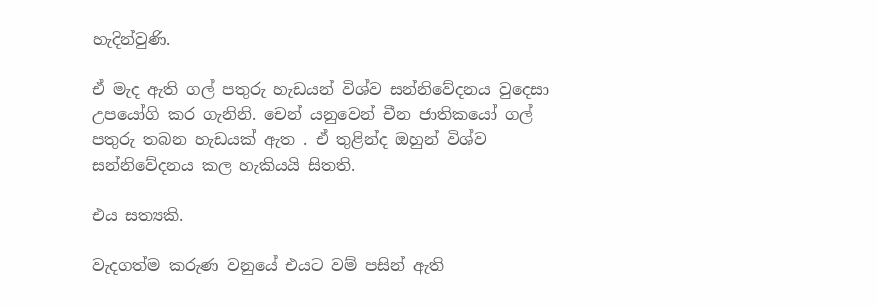හැදින්වුණි.

ඒ මැද ඇති ගල් පතුරු හැඩයන් විශ්ව සන්නිවේදනය වුදෙසා උපයෝගි කර ගැනිනි. චෙන් යනුවෙන් චීන ජාතිකයෝ ගල් පතුරු තබන හැඩයක් ඇත . ඒ තුළින්ද ඔහුන් විශ්ව සන්නිවේදනය කල හැකියයි සිතති.

එය සත්‍යකි.

වැදගත්ම කරුණ වනුයේ එයට වම් පසින් ඇති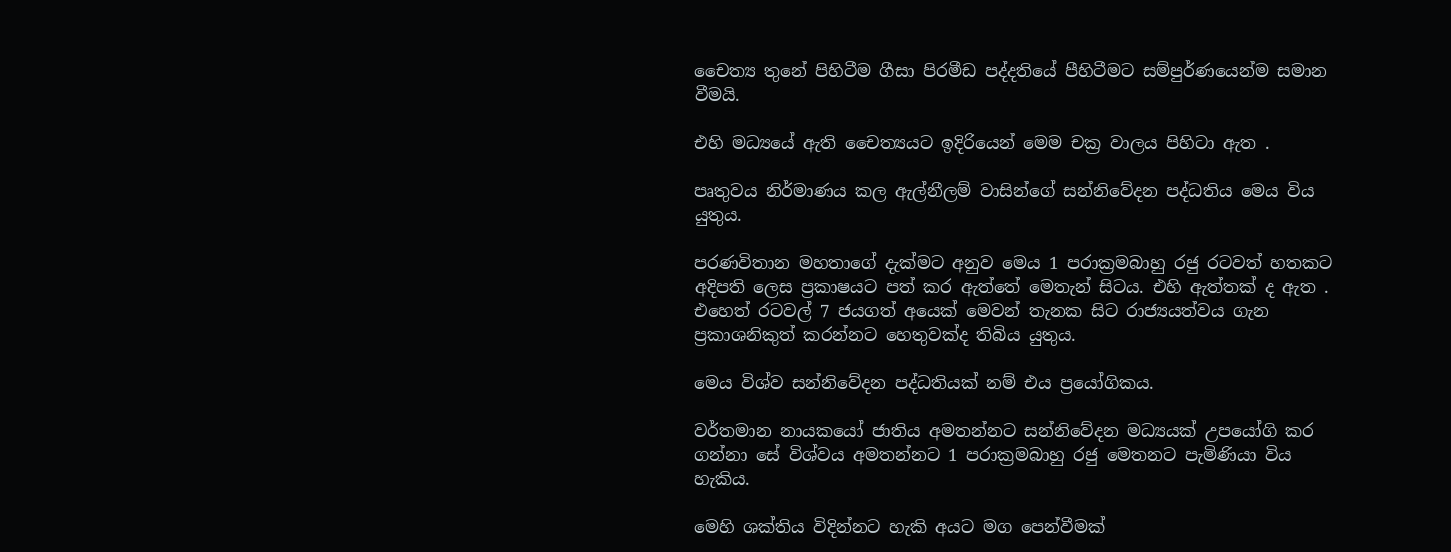චෛත්‍ය තුනේ පිහිටීම ගීසා පිරමීඩ පද්දතියේ පීහිටීමට සම්පුර්ණයෙන්ම සමාන වීමයි.

එහි මධ්‍යයේ ඇති චෛත්‍යයට ඉදිරියෙන් මෙම චක්‍ර වාලය පිහිටා ඇත .

පෘතුවය නිර්මාණය කල ඇල්නීලම් වාසින්ගේ සන්නිවේදන පද්ධතිය මෙය විය යුතුය.

පරණවිතාන මහතාගේ දැක්මට අනුව මෙය 1 පරාක්‍රමබාහු රජු රටවත් හතකට අදිපති ලෙස ප්‍රකාෂයට පත් කර ඇත්තේ මෙතැන් සිටය. එහි ඇත්තක් ද ඇත . එහෙත් රටවල් 7 ජයගත් අයෙක් මෙවන් තැනක සිට රාජ්‍යයත්වය ගැන ප්‍රකාශනිකුත් කරන්නට හෙතුවක්ද තිබිය යුතුය.

මෙය විශ්ව සන්නිවේදන පද්ධතියක් නම් එය ප්‍රයෝගිකය.

වර්තමාන නායකයෝ ජාතිය අමතන්නට සන්නිවේදන මධ්‍යයක් උපයෝගි කර ගන්නා සේ විශ්වය අමතන්නට 1 පරාක්‍රමබාහු රජු මෙතනට පැමිණියා විය හැකිය.

මෙහි ශක්තිය විදින්නට හැකි අයට මග පෙන්වීමක්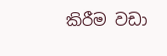කිරීම වඩා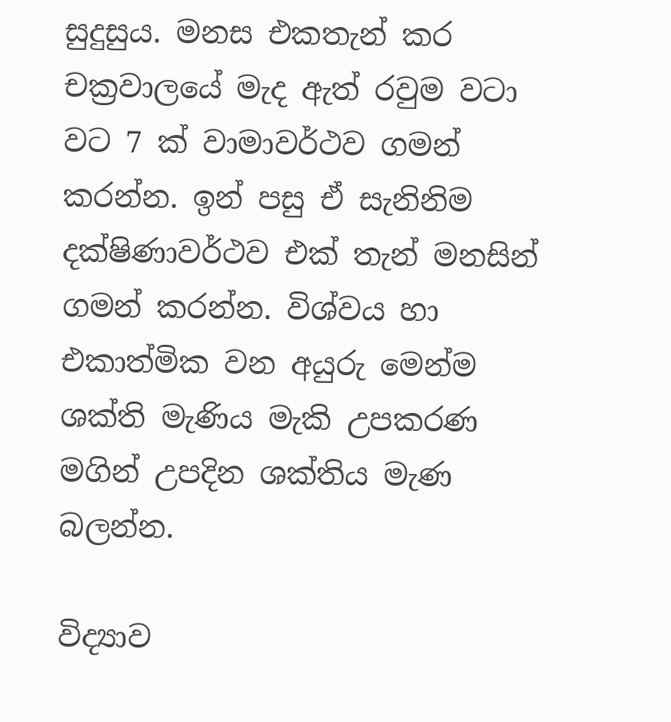සුදුසුය. මනස එකතැන් කර චක්‍රවාලයේ මැද ඇත් රවුම වටා වට 7 ක් වාමාවර්ථව ගමන් කරන්න. ඉන් පසු ඒ සැනිනිම දක්ෂිණාවර්ථව එක් තැන් මනසින් ගමන් කරන්න. විශ්වය හා එකාත්මික වන අයුරු මෙන්ම ශක්ති මැණිය මැකි උපකරණ මගින් උපදින ශක්තිය මැණ බලන්න.

විද්‍යාව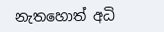නැතහොත් අධි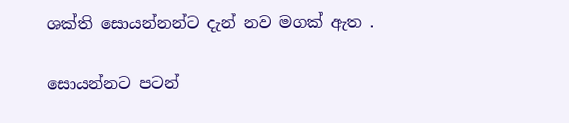ශක්ති සොයන්නන්ට දැන් නව මගක් ඇත .

සොයන්නට පටන්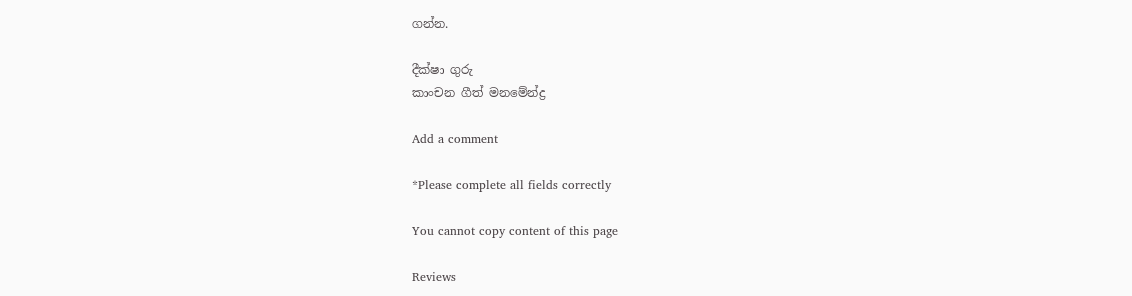ගන්න.

දීක්ෂා ගුරු
කාංචන ගීත් මනමේන්ද්‍ර

Add a comment

*Please complete all fields correctly

You cannot copy content of this page

Reviews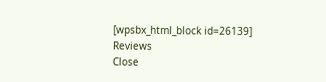[wpsbx_html_block id=26139]
Reviews
Close